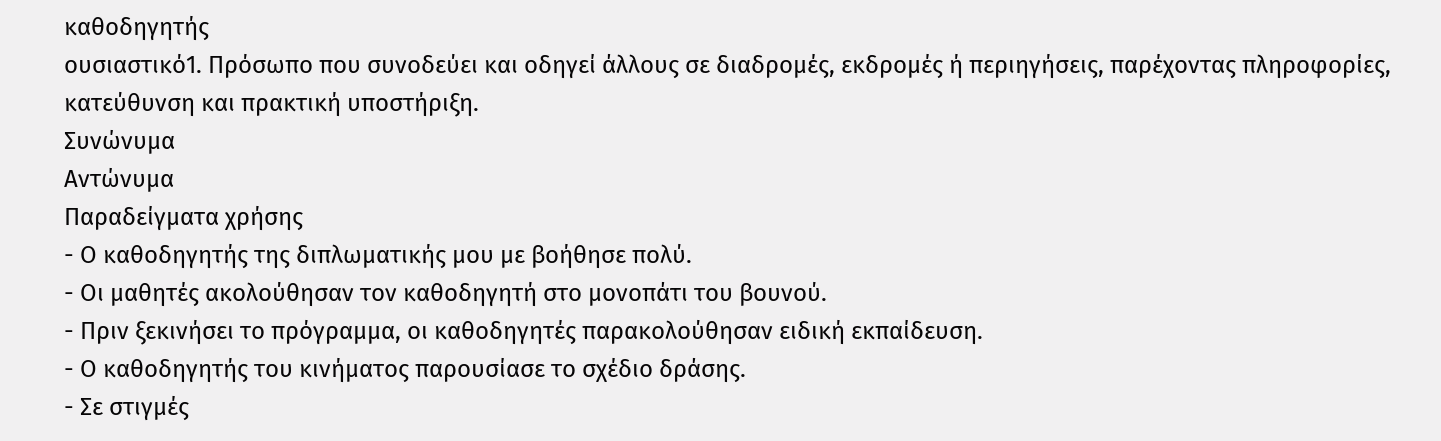καθοδηγητής
ουσιαστικό1. Πρόσωπο που συνοδεύει και οδηγεί άλλους σε διαδρομές, εκδρομές ή περιηγήσεις, παρέχοντας πληροφορίες, κατεύθυνση και πρακτική υποστήριξη.
Συνώνυμα
Αντώνυμα
Παραδείγματα χρήσης
- Ο καθοδηγητής της διπλωματικής μου με βοήθησε πολύ.
- Οι μαθητές ακολούθησαν τον καθοδηγητή στο μονοπάτι του βουνού.
- Πριν ξεκινήσει το πρόγραμμα, οι καθοδηγητές παρακολούθησαν ειδική εκπαίδευση.
- Ο καθοδηγητής του κινήματος παρουσίασε το σχέδιο δράσης.
- Σε στιγμές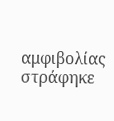αμφιβολίας στράφηκε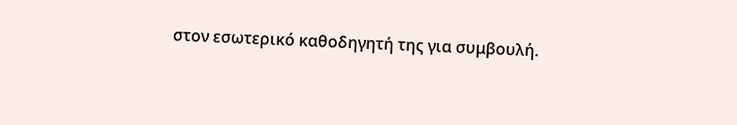στον εσωτερικό καθοδηγητή της για συμβουλή.